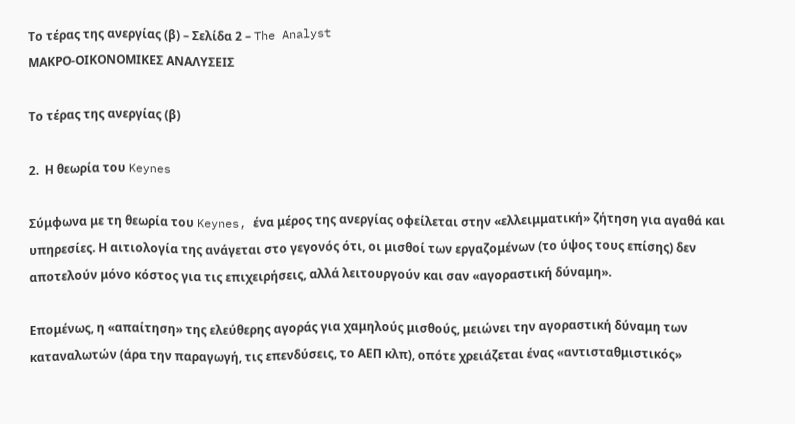Το τέρας της ανεργίας (β) – Σελίδα 2 – The Analyst
ΜΑΚΡΟ-ΟΙΚΟΝΟΜΙΚΕΣ ΑΝΑΛΥΣΕΙΣ

Το τέρας της ανεργίας (β)

2.  Η θεωρία του Keynes

Σύμφωνα με τη θεωρία του Keynes, ένα μέρος της ανεργίας οφείλεται στην «ελλειμματική» ζήτηση για αγαθά και υπηρεσίες. Η αιτιολογία της ανάγεται στο γεγονός ότι, οι μισθοί των εργαζομένων (το ύψος τους επίσης) δεν αποτελούν μόνο κόστος για τις επιχειρήσεις, αλλά λειτουργούν και σαν «αγοραστική δύναμη».

Επομένως, η «απαίτηση» της ελεύθερης αγοράς για χαμηλούς μισθούς, μειώνει την αγοραστική δύναμη των καταναλωτών (άρα την παραγωγή, τις επενδύσεις, το ΑΕΠ κλπ), οπότε χρειάζεται ένας «αντισταθμιστικός»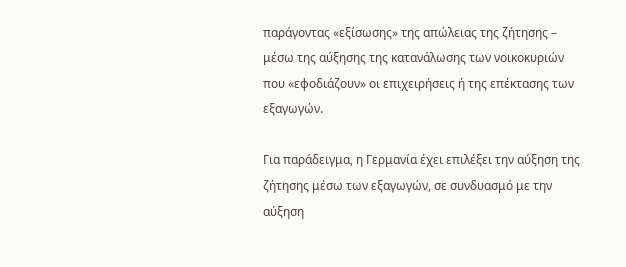παράγοντας «εξίσωσης» της απώλειας της ζήτησης – μέσω της αύξησης της κατανάλωσης των νοικοκυριών που «εφοδιάζουν» οι επιχειρήσεις ή της επέκτασης των εξαγωγών.

Για παράδειγμα, η Γερμανία έχει επιλέξει την αύξηση της ζήτησης μέσω των εξαγωγών, σε συνδυασμό με την αύξηση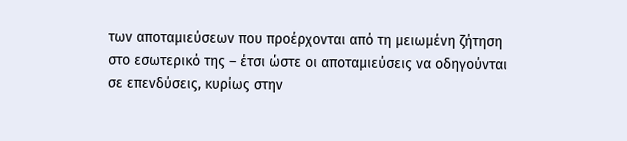των αποταμιεύσεων που προέρχονται από τη μειωμένη ζήτηση στο εσωτερικό της – έτσι ώστε οι αποταμιεύσεις να οδηγούνται σε επενδύσεις, κυρίως στην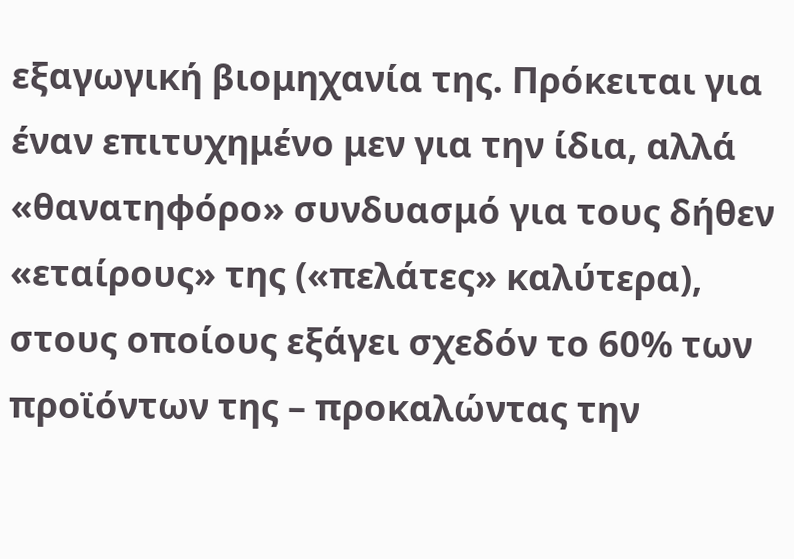εξαγωγική βιομηχανία της. Πρόκειται για έναν επιτυχημένο μεν για την ίδια, αλλά «θανατηφόρο» συνδυασμό για τους δήθεν «εταίρους» της («πελάτες» καλύτερα), στους οποίους εξάγει σχεδόν το 60% των προϊόντων της – προκαλώντας την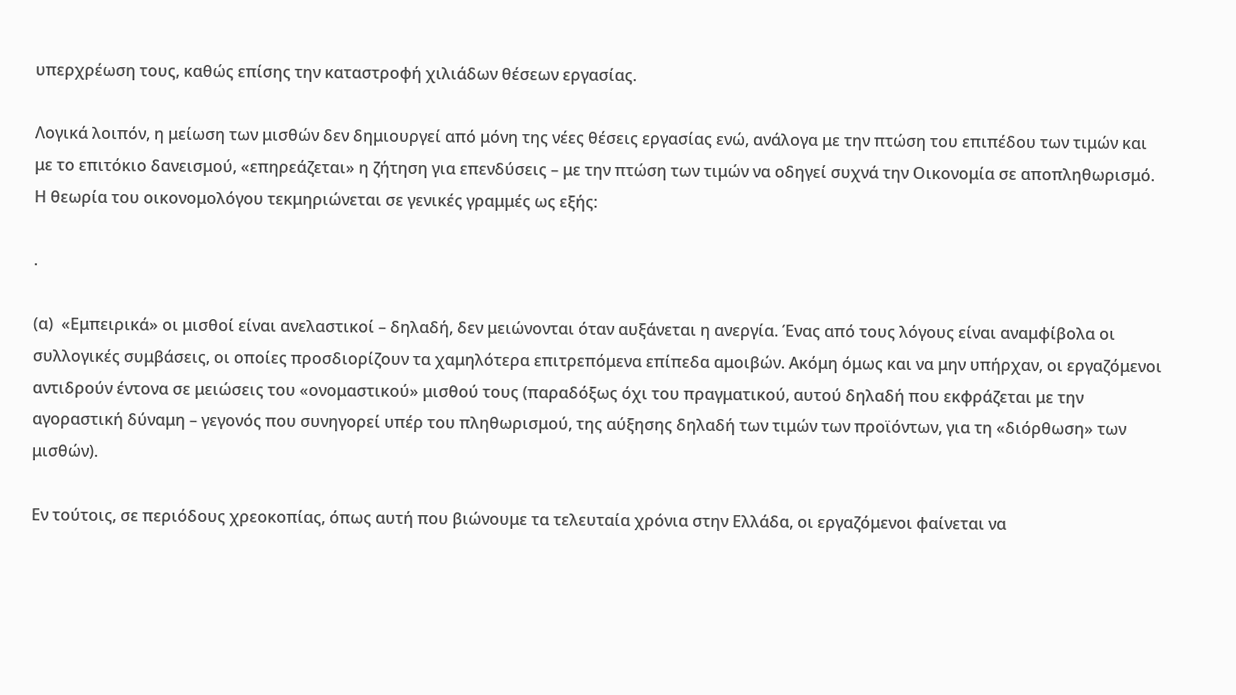υπερχρέωση τους, καθώς επίσης την καταστροφή χιλιάδων θέσεων εργασίας.

Λογικά λοιπόν, η μείωση των μισθών δεν δημιουργεί από μόνη της νέες θέσεις εργασίας ενώ, ανάλογα με την πτώση του επιπέδου των τιμών και με το επιτόκιο δανεισμού, «επηρεάζεται» η ζήτηση για επενδύσεις – με την πτώση των τιμών να οδηγεί συχνά την Οικονομία σε αποπληθωρισμό. Η θεωρία του οικονομολόγου τεκμηριώνεται σε γενικές γραμμές ως εξής:

.

(α)  «Εμπειρικά» οι μισθοί είναι ανελαστικοί – δηλαδή, δεν μειώνονται όταν αυξάνεται η ανεργία. Ένας από τους λόγους είναι αναμφίβολα οι συλλογικές συμβάσεις, οι οποίες προσδιορίζουν τα χαμηλότερα επιτρεπόμενα επίπεδα αμοιβών. Ακόμη όμως και να μην υπήρχαν, οι εργαζόμενοι αντιδρούν έντονα σε μειώσεις του «ονομαστικού» μισθού τους (παραδόξως όχι του πραγματικού, αυτού δηλαδή που εκφράζεται με την αγοραστική δύναμη – γεγονός που συνηγορεί υπέρ του πληθωρισμού, της αύξησης δηλαδή των τιμών των προϊόντων, για τη «διόρθωση» των μισθών).

Εν τούτοις, σε περιόδους χρεοκοπίας, όπως αυτή που βιώνουμε τα τελευταία χρόνια στην Ελλάδα, οι εργαζόμενοι φαίνεται να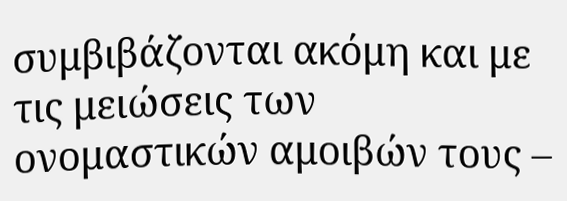συμβιβάζονται ακόμη και με τις μειώσεις των ονομαστικών αμοιβών τους –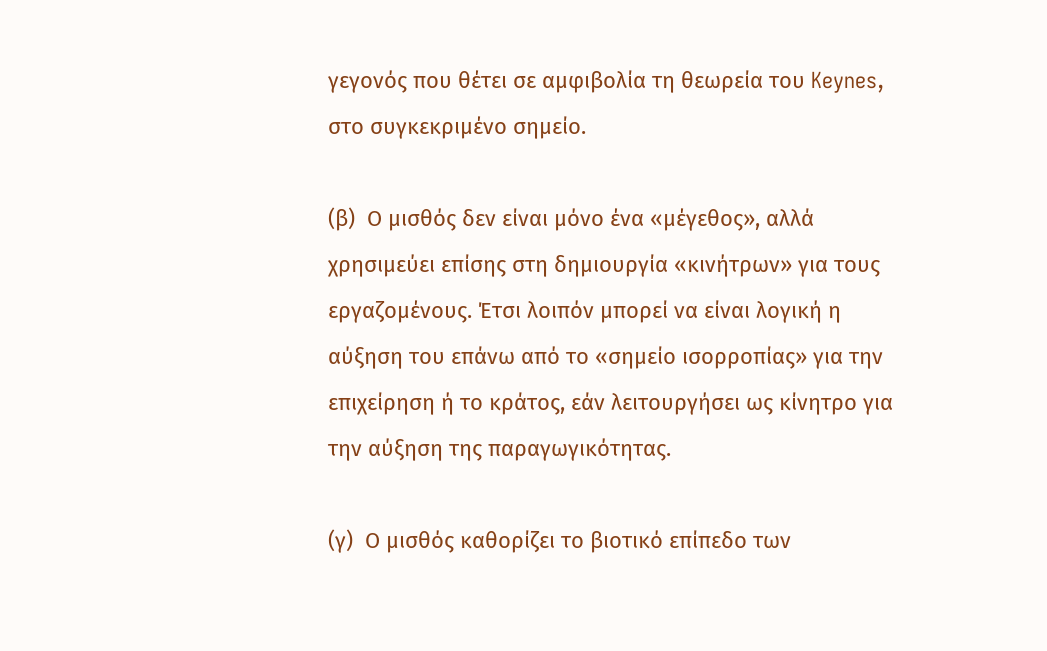γεγονός που θέτει σε αμφιβολία τη θεωρεία του Keynes, στο συγκεκριμένο σημείο.

(β)  Ο μισθός δεν είναι μόνο ένα «μέγεθος», αλλά χρησιμεύει επίσης στη δημιουργία «κινήτρων» για τους εργαζομένους. Έτσι λοιπόν μπορεί να είναι λογική η αύξηση του επάνω από το «σημείο ισορροπίας» για την επιχείρηση ή το κράτος, εάν λειτουργήσει ως κίνητρο για την αύξηση της παραγωγικότητας.

(γ)  Ο μισθός καθορίζει το βιοτικό επίπεδο των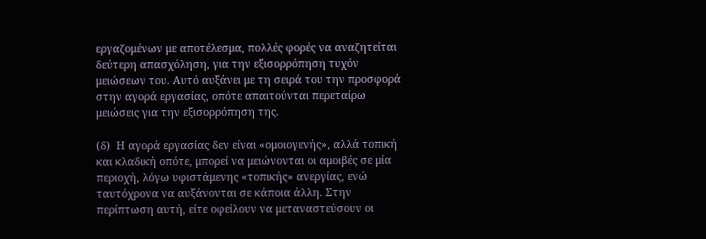εργαζομένων με αποτέλεσμα, πολλές φορές να αναζητείται δεύτερη απασχόληση, για την εξισορρόπηση τυχόν μειώσεων του. Αυτό αυξάνει με τη σειρά του την προσφορά στην αγορά εργασίας, οπότε απαιτούνται περεταίρω μειώσεις για την εξισορρόπηση της.

(δ)  Η αγορά εργασίας δεν είναι «ομοιογενής», αλλά τοπική και κλαδική οπότε, μπορεί να μειώνονται οι αμοιβές σε μία περιοχή, λόγω υφιστάμενης «τοπικής» ανεργίας, ενώ ταυτόχρονα να αυξάνονται σε κάποια άλλη. Στην περίπτωση αυτή, είτε οφείλουν να μεταναστεύσουν οι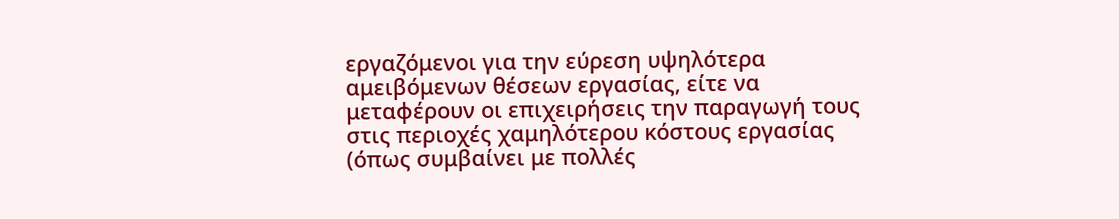εργαζόμενοι για την εύρεση υψηλότερα αμειβόμενων θέσεων εργασίας, είτε να μεταφέρουν οι επιχειρήσεις την παραγωγή τους στις περιοχές χαμηλότερου κόστους εργασίας (όπως συμβαίνει με πολλές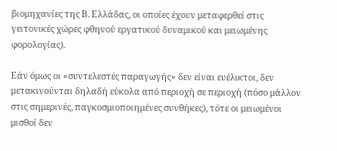βιομηχανίες της Β. Ελλάδας, οι οποίες έχουν μεταφερθεί στις γειτονικές χώρες φθηνού εργατικού δυναμικού και μειωμένης φορολογίας).

Εάν όμως οι «συντελεστές παραγωγής» δεν είναι ευέλικτοι, δεν μετακινούνται δηλαδή εύκολα από περιοχή σε περιοχή (πόσο μάλλον στις σημερινές, παγκοσμιοποιημένες συνθήκες), τότε οι μειωμένοι μισθοί δεν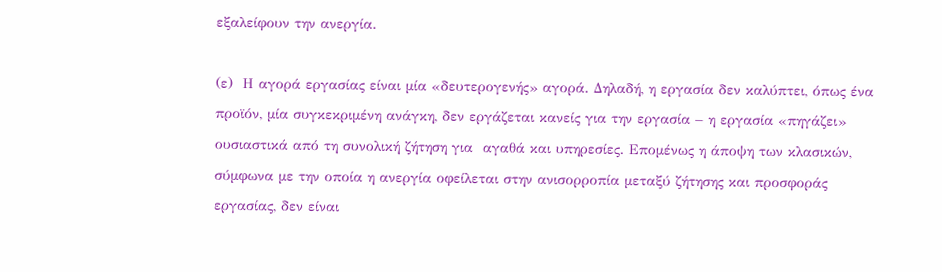εξαλείφουν την ανεργία.

(ε)  Η αγορά εργασίας είναι μία «δευτερογενής» αγορά. Δηλαδή, η εργασία δεν καλύπτει, όπως ένα προϊόν, μία συγκεκριμένη ανάγκη, δεν εργάζεται κανείς για την εργασία – η εργασία «πηγάζει» ουσιαστικά από τη συνολική ζήτηση για  αγαθά και υπηρεσίες. Επομένως η άποψη των κλασικών, σύμφωνα με την οποία η ανεργία οφείλεται στην ανισορροπία μεταξύ ζήτησης και προσφοράς εργασίας, δεν είναι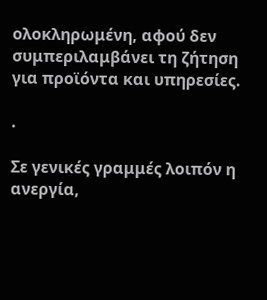ολοκληρωμένη, αφού δεν συμπεριλαμβάνει τη ζήτηση για προϊόντα και υπηρεσίες.

.

Σε γενικές γραμμές λοιπόν η ανεργία,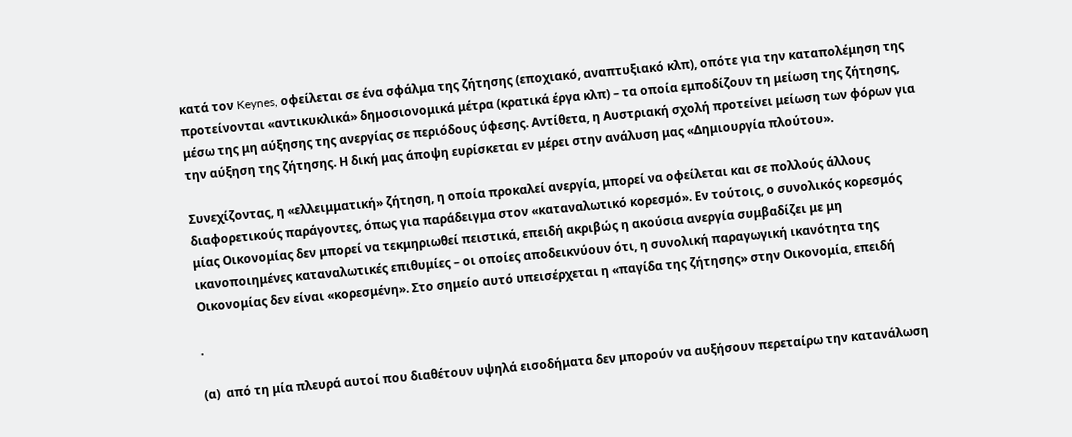κατά τον Keynes, οφείλεται σε ένα σφάλμα της ζήτησης (εποχιακό, αναπτυξιακό κλπ), οπότε για την καταπολέμηση της προτείνονται «αντικυκλικά» δημοσιονομικά μέτρα (κρατικά έργα κλπ) – τα οποία εμποδίζουν τη μείωση της ζήτησης, μέσω της μη αύξησης της ανεργίας σε περιόδους ύφεσης. Αντίθετα, η Αυστριακή σχολή προτείνει μείωση των φόρων για την αύξηση της ζήτησης. Η δική μας άποψη ευρίσκεται εν μέρει στην ανάλυση μας «Δημιουργία πλούτου».

Συνεχίζοντας, η «ελλειμματική» ζήτηση, η οποία προκαλεί ανεργία, μπορεί να οφείλεται και σε πολλούς άλλους διαφορετικούς παράγοντες, όπως για παράδειγμα στον «καταναλωτικό κορεσμό». Εν τούτοις, ο συνολικός κορεσμός μίας Οικονομίας δεν μπορεί να τεκμηριωθεί πειστικά, επειδή ακριβώς η ακούσια ανεργία συμβαδίζει με μη ικανοποιημένες καταναλωτικές επιθυμίες – οι οποίες αποδεικνύουν ότι, η συνολική παραγωγική ικανότητα της Οικονομίας δεν είναι «κορεσμένη». Στο σημείο αυτό υπεισέρχεται η «παγίδα της ζήτησης» στην Οικονομία, επειδή

.

(α)  από τη μία πλευρά αυτοί που διαθέτουν υψηλά εισοδήματα δεν μπορούν να αυξήσουν περεταίρω την κατανάλωση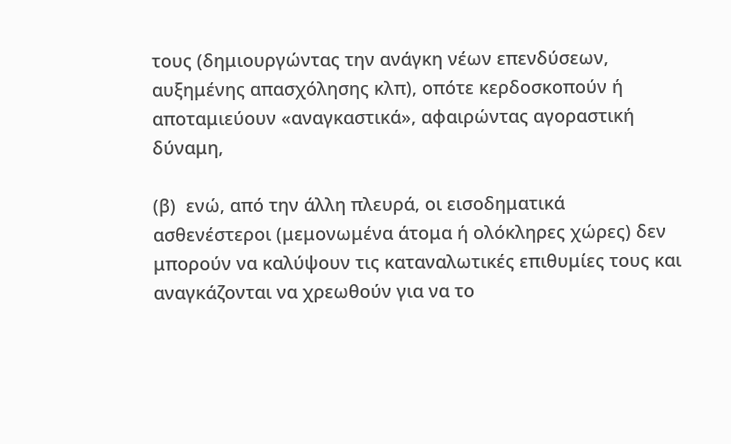τους (δημιουργώντας την ανάγκη νέων επενδύσεων, αυξημένης απασχόλησης κλπ), οπότε κερδοσκοπούν ή αποταμιεύουν «αναγκαστικά», αφαιρώντας αγοραστική δύναμη,

(β)  ενώ, από την άλλη πλευρά, οι εισοδηματικά ασθενέστεροι (μεμονωμένα άτομα ή ολόκληρες χώρες) δεν μπορούν να καλύψουν τις καταναλωτικές επιθυμίες τους και αναγκάζονται να χρεωθούν για να το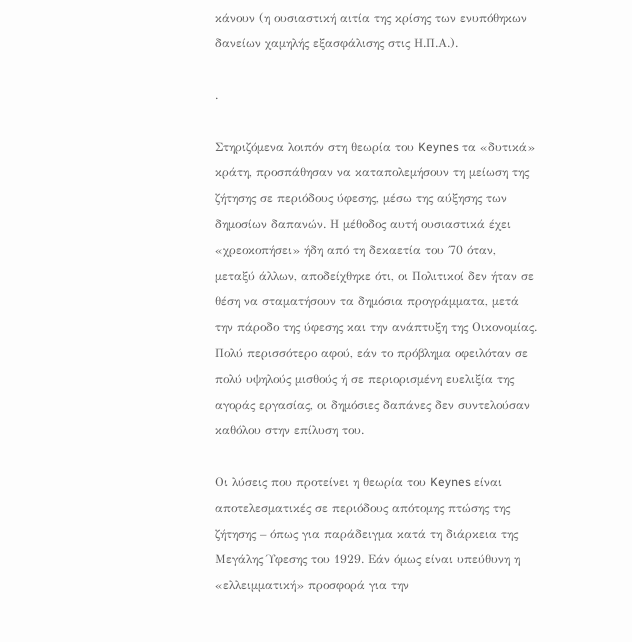κάνουν (η ουσιαστική αιτία της κρίσης των ενυπόθηκων δανείων χαμηλής εξασφάλισης στις Η.Π.Α.).

.

Στηριζόμενα λοιπόν στη θεωρία του Keynes τα «δυτικά» κράτη, προσπάθησαν να καταπολεμήσουν τη μείωση της ζήτησης σε περιόδους ύφεσης, μέσω της αύξησης των δημοσίων δαπανών. Η μέθοδος αυτή ουσιαστικά έχει «χρεοκοπήσει» ήδη από τη δεκαετία του ΄70 όταν, μεταξύ άλλων, αποδείχθηκε ότι, οι Πολιτικοί δεν ήταν σε θέση να σταματήσουν τα δημόσια προγράμματα, μετά την πάροδο της ύφεσης και την ανάπτυξη της Οικονομίας. Πολύ περισσότερο αφού, εάν το πρόβλημα οφειλόταν σε πολύ υψηλούς μισθούς ή σε περιορισμένη ευελιξία της αγοράς εργασίας, οι δημόσιες δαπάνες δεν συντελούσαν καθόλου στην επίλυση του.

Οι λύσεις που προτείνει η θεωρία του Keynes είναι αποτελεσματικές σε περιόδους απότομης πτώσης της ζήτησης – όπως για παράδειγμα κατά τη διάρκεια της Μεγάλης Ύφεσης του 1929. Εάν όμως είναι υπεύθυνη η «ελλειμματική» προσφορά για την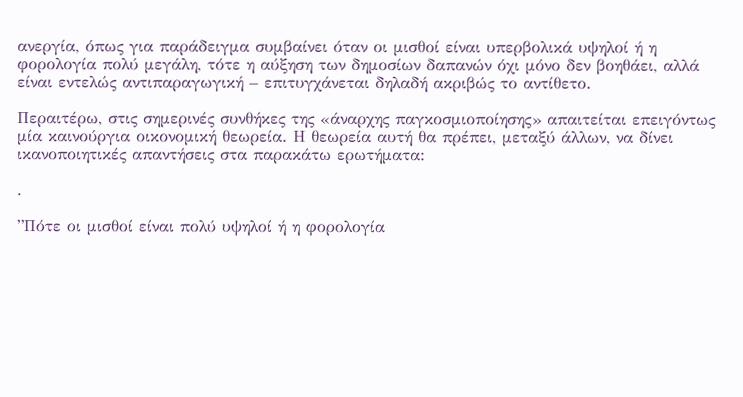ανεργία, όπως για παράδειγμα συμβαίνει όταν οι μισθοί είναι υπερβολικά υψηλοί ή η φορολογία πολύ μεγάλη, τότε η αύξηση των δημοσίων δαπανών όχι μόνο δεν βοηθάει, αλλά είναι εντελώς αντιπαραγωγική – επιτυγχάνεται δηλαδή ακριβώς το αντίθετο.

Περαιτέρω, στις σημερινές συνθήκες της «άναρχης παγκοσμιοποίησης» απαιτείται επειγόντως μία καινούργια οικονομική θεωρεία. Η θεωρεία αυτή θα πρέπει, μεταξύ άλλων, να δίνει ικανοποιητικές απαντήσεις στα παρακάτω ερωτήματα:

.

”Πότε οι μισθοί είναι πολύ υψηλοί ή η φορολογία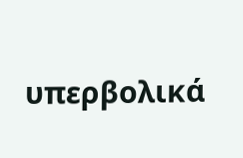υπερβολικά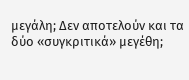μεγάλη; Δεν αποτελούν και τα δύο «συγκριτικά» μεγέθη;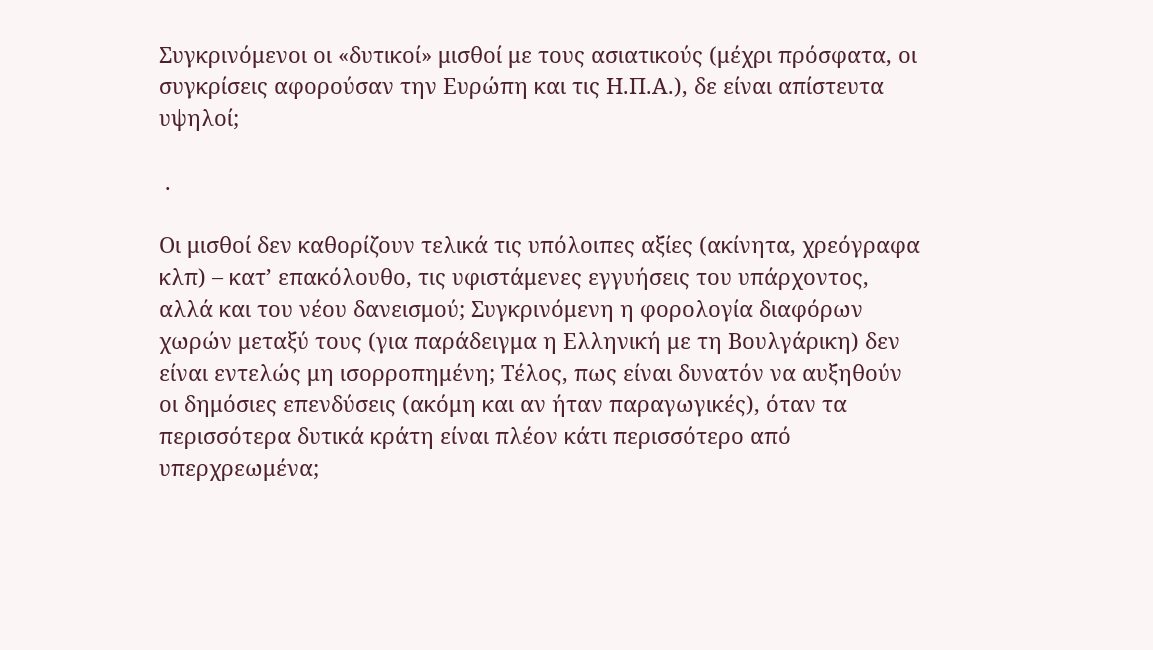Συγκρινόμενοι οι «δυτικοί» μισθοί με τους ασιατικούς (μέχρι πρόσφατα, οι συγκρίσεις αφορούσαν την Ευρώπη και τις Η.Π.Α.), δε είναι απίστευτα υψηλοί;

 .

Οι μισθοί δεν καθορίζουν τελικά τις υπόλοιπες αξίες (ακίνητα, χρεόγραφα κλπ) – κατ’ επακόλουθο, τις υφιστάμενες εγγυήσεις του υπάρχοντος, αλλά και του νέου δανεισμού; Συγκρινόμενη η φορολογία διαφόρων χωρών μεταξύ τους (για παράδειγμα η Ελληνική με τη Βουλγάρικη) δεν είναι εντελώς μη ισορροπημένη; Τέλος, πως είναι δυνατόν να αυξηθούν οι δημόσιες επενδύσεις (ακόμη και αν ήταν παραγωγικές), όταν τα περισσότερα δυτικά κράτη είναι πλέον κάτι περισσότερο από υπερχρεωμένα;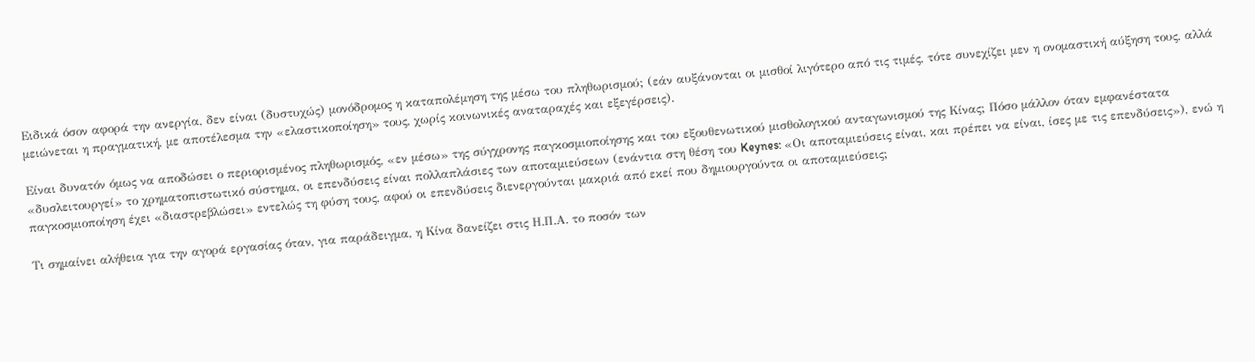Ειδικά όσον αφορά την ανεργία, δεν είναι (δυστυχώς) μονόδρομος η καταπολέμηση της μέσω του πληθωρισμού; (εάν αυξάνονται οι μισθοί λιγότερο από τις τιμές, τότε συνεχίζει μεν η ονομαστική αύξηση τους, αλλά μειώνεται η πραγματική, με αποτέλεσμα την «ελαστικοποίηση» τους, χωρίς κοινωνικές αναταραχές και εξεγέρσεις).

Είναι δυνατόν όμως να αποδώσει ο περιορισμένος πληθωρισμός, «εν μέσω» της σύγχρονης παγκοσμιοποίησης και του εξουθενωτικού μισθολογικού ανταγωνισμού της Κίνας; Πόσο μάλλον όταν εμφανέστατα «δυσλειτουργεί» το χρηματοπιστωτικό σύστημα, οι επενδύσεις είναι πολλαπλάσιες των αποταμιεύσεων (ενάντια στη θέση του Keynes: «Οι αποταμιεύσεις είναι, και πρέπει να είναι, ίσες με τις επενδύσεις»), ενώ η παγκοσμιοποίηση έχει «διαστρεβλώσει» εντελώς τη φύση τους, αφού οι επενδύσεις διενεργούνται μακριά από εκεί που δημιουργούντα οι αποταμιεύσεις;

Τι σημαίνει αλήθεια για την αγορά εργασίας όταν, για παράδειγμα, η Κίνα δανείζει στις Η.Π.Α. το ποσόν των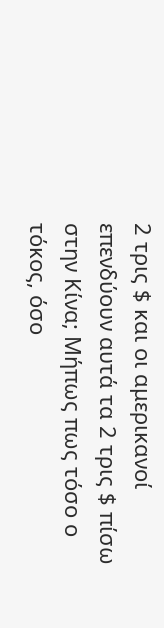2 τρις $ και οι αμερικανοί επενδύουν αυτά τα 2 τρις $ πίσω στην Κίνα; Μήπως πως τόσο ο τόκος, όσο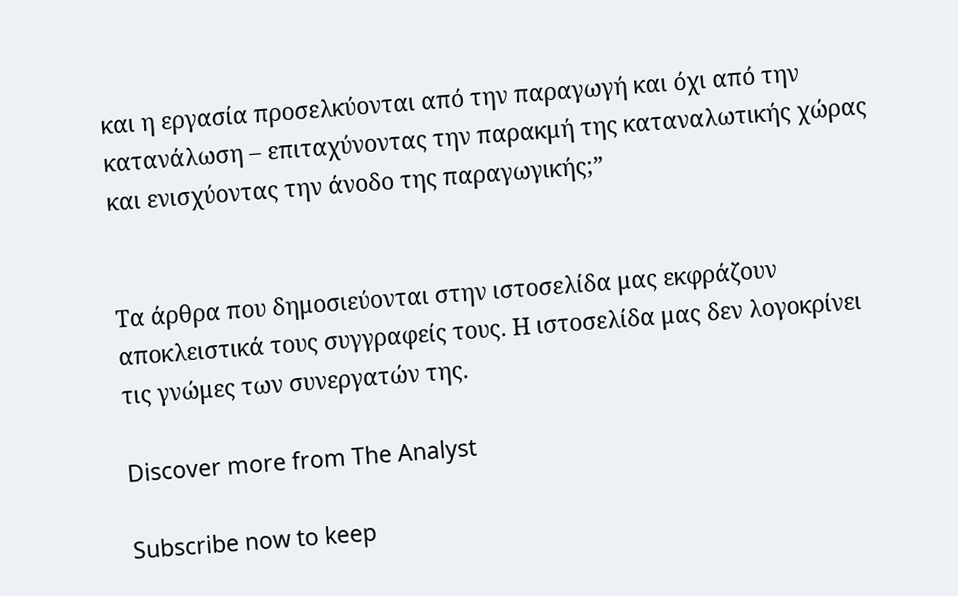και η εργασία προσελκύονται από την παραγωγή και όχι από την κατανάλωση – επιταχύνοντας την παρακμή της καταναλωτικής χώρας και ενισχύοντας την άνοδο της παραγωγικής;”


Τα άρθρα που δημοσιεύονται στην ιστοσελίδα μας εκφράζουν αποκλειστικά τους συγγραφείς τους. Η ιστοσελίδα μας δεν λογοκρίνει τις γνώμες των συνεργατών της.

Discover more from The Analyst

Subscribe now to keep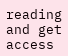reading and get access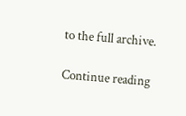to the full archive.

Continue reading